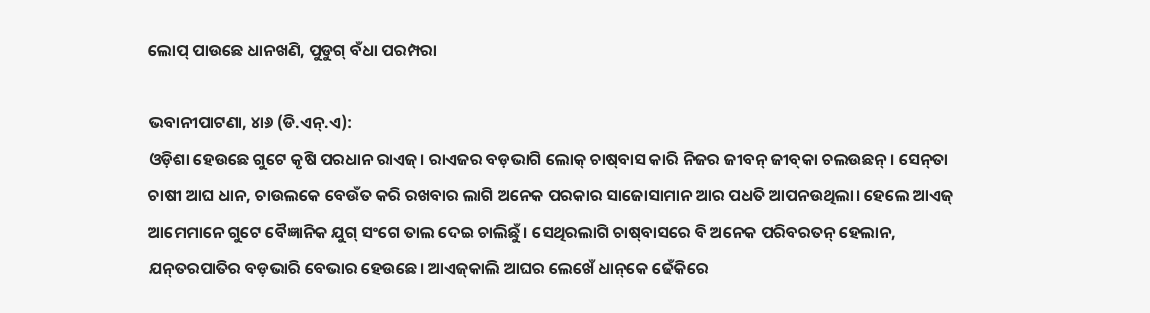ଲୋପ୍‌ ପାଉଛେ ଧାନଖଣି, ପୁଡୁଗ୍‌ ବଁଧା ପରମ୍ପରା

ଭବାନୀପାଟଣା, ୪ା୬ (ଡି.ଏନ୍‌.ଏ):
ଓଡ଼ିଶା ହେଉଛେ ଗୁଟେ କୃଷି ପରଧାନ ରାଏଜ୍‌। ରାଏଜର ବଡ଼ଭାଗି ଲୋକ୍‌ ଚାଷ୍‌ବାସ କାରି ନିଜର ଜୀବନ୍‌ ଜୀବ୍‌କା ଚଲଉଛନ୍‌। ସେନ୍‌ତା ଚାଷୀ ଆଘ ଧାନ, ଚାଉଲକେ ବେଉଁତ କରି ରଖବାର ଲାଗି ଅନେକ ପରକାର ସାଜୋସାମାନ ଆର ପଧତି ଆପନଉଥିଲା। ହେଲେ ଆଏଜ୍‌ ଆମେମାନେ ଗୁଟେ ବୈଜ୍ଞାନିକ ଯୁଗ୍‌ ସଂଗେ ତାଲ ଦେଇ ଚାଲିଛୁଁ। ସେଥିରଲାଗି ଚାଷ୍‌ବାସରେ ବି ଅନେକ ପରିବରତନ୍‌ ହେଲାନ, ଯନ୍‌ତରପାତିର ବଡ଼ଭାରି ବେଭାର ହେଉଛେ। ଆଏଜ୍‌କାଲି ଆଘର ଲେଖେଁ ଧାନ୍‌କେ ଢେଁକିରେ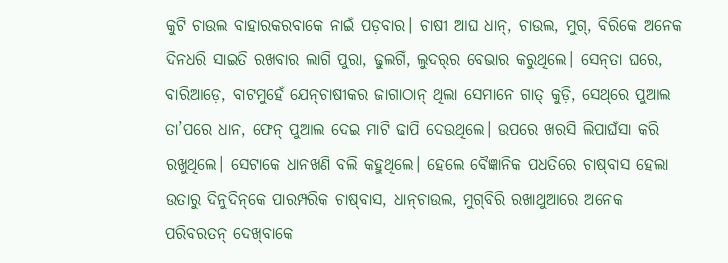କୁଟି ଚାଉଲ ବାହାରକରବାକେ ନାଇଁ ପଡ଼ବାର। ଚାଷୀ ଆଘ ଧାନ୍‌, ଚାଉଲ, ମୁଗ୍‌, ବିରିକେ ଅନେକ ଦିନଧରି ସାଇତି ରଖବାର ଲାଗି ପୁରା, ଢୁଲଗିଁ, ଲୁଦର୍‌ର ବେଭାର କରୁଥିଲେ। ସେନ୍‌ତା ଘରେ, ବାରିଆଡ଼େ, ବାଟମୁହେଁ ଯେନ୍‌ଚାଷୀକର ଜାଗାଠାନ୍‌ ଥିଲା ସେମାନେ ଗାତ୍‌ କୁଡ଼ି, ସେଥ୍‌ରେ ପୁଆଲ ତା’ପରେ ଧାନ, ଫେନ୍‌ ପୁଆଲ ଦେଇ ମାଟି ଢାପି ଦେଉଥିଲେ। ଉପରେ ଖରସି ଲିପାଘଁସା କରି ରଖୁଥିଲେ। ସେଟାକେ ଧାନଖଣି ବଲି କହୁଥିଲେ। ହେଲେ ବୈଜ୍ଞାନିକ ପଧତିରେ ଚାଷ୍‌ବାସ ହେଲା ଉତାରୁ ଦିନୁଦିନ୍‌କେ ପାରମ୍ପରିକ ଚାଷ୍‌ବାସ, ଧାନ୍‌ଚାଉଲ, ମୁଗ୍‌ବିରି ରଖାଥୁଆରେ ଅନେକ ପରିବରତନ୍‌ ଦେଖ୍‌ବାକେ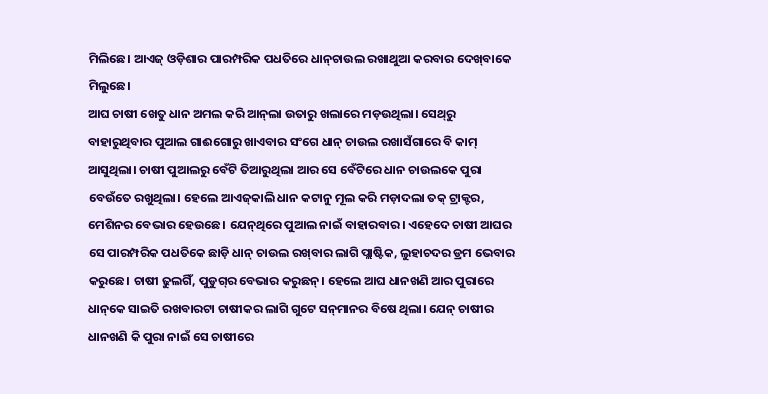ମିଲିଛେ। ଆଏଜ୍‌ ଓଡ଼ିଶାର ପାରମ୍ପରିକ ପଧତିରେ ଧାନ୍‌ଚାଉଲ ରଖାଥୁଆ କରବାର ଦେଖ୍‌ବାକେ ମିଲୁଛେ।
ଆଘ ଚାଷୀ ଖେତୁ ଧାନ ଅମଲ କରି ଆନ୍‌ଲା ଉତାରୁ ଖଲାରେ ମଡ଼ଉଥିଲା। ସେଥ୍‌ରୁ ବାହାରୁଥିବାର ପୁଆଲ ଗାଈଗୋରୁ ଖାଏବାର ସଂଗେ ଧାନ୍‌ ଚାଉଲ ରଖାସଁଗାରେ ବି କାମ୍‌ ଆସୁଥିଲା। ଚାଷୀ ପୁଆଲରୁ ବେଁଟି ତିଆରୁଥିଲା ଆର ସେ ବେଁଟିରେ ଧାନ ଚାଉଲକେ ପୁରା ବେଉଁତେ ରଖୁଥିଲା। ହେଲେ ଆଏଜ୍‌କାଲି ଧାନ କଟାନୁ ମୂଲ କରି ମଡ଼ାଦଲା ତକ୍‌ ଟ୍ରାକ୍ଟର, ମେଶିନର ବେଭାର ହେଉଛେ। ଯେନ୍‌ଥିରେ ପୁଆଲ ନାଇଁ ବାହାରବାର। ଏହେଦେ ଚାଷୀ ଆଘର ସେ ପାରମ୍ପରିକ ପଧତିକେ ଛାଡ଼ି ଧାନ୍‌ ଚାଉଲ ରଖ୍‌ବାର ଲାଗି ପ୍ଲାଷ୍ଟିକ, ଲୁହାଚଦର ଡ୍ରମ ଭେବାର କରୁଛେ। ଚାଷୀ ଢୁଲଗିଁ, ପୁଡୁଗ୍‌ର ବେଭାର କରୁଛନ୍‌। ହେଲେ ଆଘ ଧାନଖଣି ଆର ପୁରାରେ ଧାନ୍‌କେ ସାଇତି ରଖବାରଟା ଚାଷୀକର ଲାଗି ଗୁଟେ ସନ୍‌ମାନର ବିଷେ ଥିଲା। ଯେନ୍‌ ଚାଷୀର ଧାନଖଣି କି ପୁରା ନାଇଁ ସେ ଚାଷୀରେ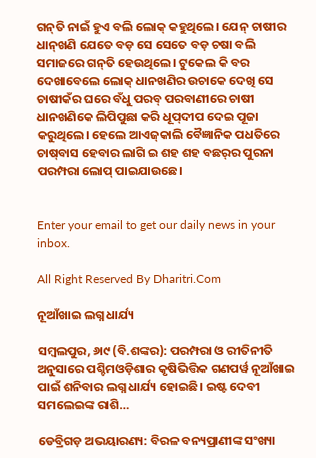ଗନ୍‌ତି ନାଇଁ ହୁଏ ବଲି ଲୋକ୍‌ କହୁଥିଲେ। ଯେନ୍‌ ଚାଷୀର ଧାନ୍‌ଖଣି ଯେତେ ବଡ଼ ସେ ସେତେ ବଡ଼ ଚଷା ବଲି ସମାଜରେ ଗନ୍‌ତି ହେଉଥିଲେ। ଟୁକେଲ କି ବର ଦେଖାବେଲେ ଲୋକ୍‌ ଧାନଖଣିର ଉଚାକେ ଦେଖି ସେ ଚାଷୀକଁର ଘରେ ବଁଧୁ ପରବ୍‌ ପରବାଣୀରେ ଚାଷୀ ଧାନଖଣିକେ ଲିପିପୁଛା କରି ଧୂପ୍‌ଦୀପ ଦେଇ ପୂଜା କରୁଥିଲେ। ହେଲେ ଆଏଜ୍‌କାଲି ବୈଜ୍ଞାନିକ ପଧତିରେ ଚାଷ୍‌ବାସ ହେବାର ଲାଗି ଇ ଶହ ଶହ ବଛର୍‌ର ପୁରନା ପରମ୍ପରା ଲୋପ୍‌ ପାଇଯାଉଛେ।


Enter your email to get our daily news in your inbox.

All Right Reserved By Dharitri.Com

ନୂଆଁଖାଇ ଲଗ୍ନ ଧାର୍ଯ୍ୟ

ସମ୍ୱଲପୁର, ୬ା୯ (ବି.ଶଙ୍କର): ପରମ୍ପରା ଓ ରୀତିନୀତି ଅନୁସାରେ ପଶ୍ଚିମଓଡ଼ିଶାର କୃଷିଭିତ୍ତିକ ଗଣପର୍ୱ ନୂଆଁଖାଇ ପାଇଁ ଶନିବାର ଲଗ୍ନ ଧାର୍ଯ୍ୟ ହୋଇଛି। ଇଷ୍ଟ ଦେବୀ ସମଲେଇଙ୍କ ରାଶି…

ଡେବ୍ରିଗଡ଼ ଅଭୟାରଣ୍ୟ: ବିରଳ ବନ୍ୟପ୍ରାଣୀଙ୍କ ସଂଖ୍ୟା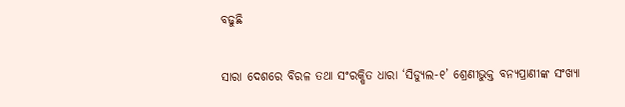ବଢୁଛି

ସାରା ଦେଶରେ ବିରଳ ତଥା ସଂରକ୍ଷିତ ଧାରା ‘ସିଡ୍ୟୁଲ-୧’ ଶ୍ରେଣୀଭୁକ୍ତ ବନ୍ୟପ୍ରାଣୀଙ୍କ ସଂଖ୍ୟା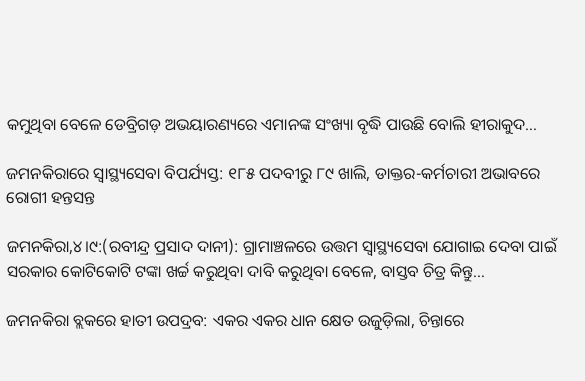କମୁଥିବା ବେଳେ ଡେବ୍ରିଗଡ଼ ଅଭୟାରଣ୍ୟରେ ଏମାନଙ୍କ ସଂଖ୍ୟା ବୃଦ୍ଧି ପାଉଛି ବୋଲି ହୀରାକୁଦ…

ଜମନକିରାରେ ସ୍ବାସ୍ଥ୍ୟସେବା ବିପର୍ଯ୍ୟସ୍ତ: ୧୮୫ ପଦବୀରୁ ୮୯ ଖାଲି, ଡାକ୍ତର-କର୍ମଚାରୀ ଅଭାବରେ ରୋଗୀ ହନ୍ତସନ୍ତ

ଜମନକିରା,୪।୯:(ରବୀନ୍ଦ୍ର ପ୍ରସାଦ ଦାନୀ): ଗ୍ରାମାଞ୍ଚଳରେ ଉତ୍ତମ ସ୍ବାସ୍ଥ୍ୟସେବା ଯୋଗାଇ ଦେବା ପାଇଁ ସରକାର କୋଟିକୋଟି ଟଙ୍କା ଖର୍ଚ୍ଚ କରୁଥିବା ଦାବି କରୁଥିବା ବେଳେ, ବାସ୍ତବ ଚିତ୍ର କିନ୍ତୁ…

ଜମନକିରା ବ୍ଲକରେ ହାତୀ ଉପଦ୍ରବ: ଏକର ଏକର ଧାନ କ୍ଷେତ ଉଜୁଡ଼ିଲା, ଚିନ୍ତାରେ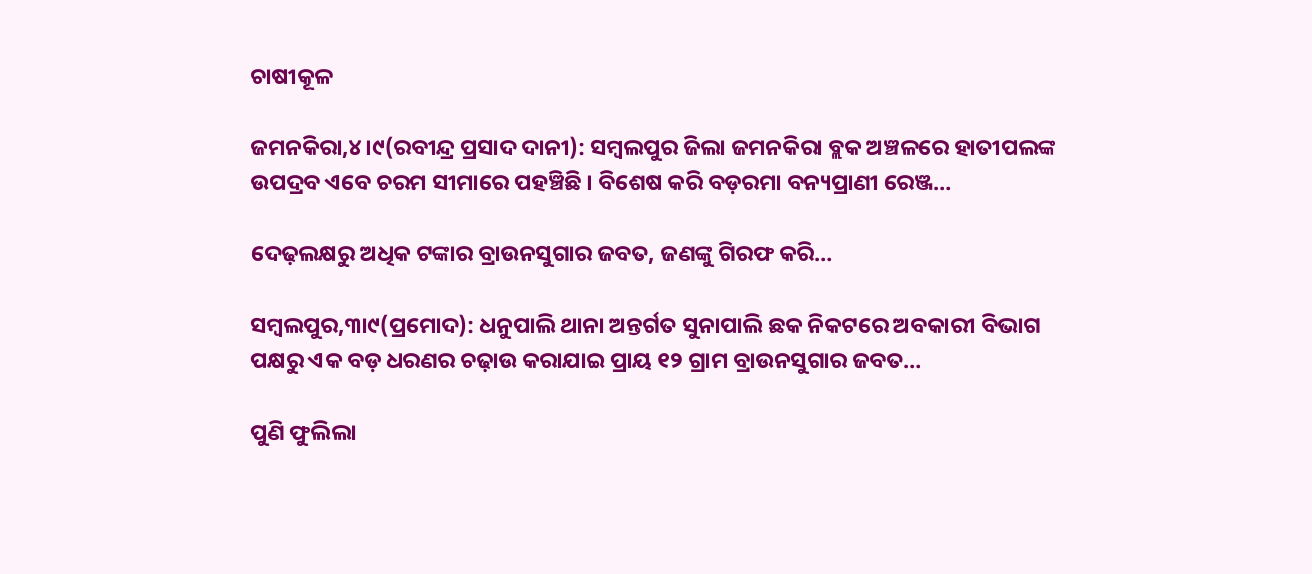ଚାଷୀକୂଳ

ଜମନକିରା,୪।୯(ରବୀନ୍ଦ୍ର ପ୍ରସାଦ ଦାନୀ): ସମ୍ବଲପୁର ଜିଲା ଜମନକିରା ବ୍ଲକ ଅଞ୍ଚଳରେ ହାତୀପଲଙ୍କ ଉପଦ୍ରବ ଏବେ ଚରମ ସୀମାରେ ପହଞ୍ଚିଛି । ବିଶେଷ କରି ବଡ଼ରମା ବନ୍ୟପ୍ରାଣୀ ରେଞ୍ଜ…

ଦେଢ଼ଲକ୍ଷରୁ ଅଧିକ ଟଙ୍କାର ବ୍ରାଉନସୁଗାର ଜବତ, ଜଣଙ୍କୁ ଗିରଫ କରି…

ସମ୍ବଲପୁର,୩ା୯(ପ୍ରମୋଦ): ଧନୁପାଲି ଥାନା ଅନ୍ତର୍ଗତ ସୁନାପାଲି ଛକ ନିକଟରେ ଅବକାରୀ ବିଭାଗ ପକ୍ଷରୁ ଏକ ବଡ଼ ଧରଣର ଚଢ଼ାଉ କରାଯାଇ ପ୍ରାୟ ୧୨ ଗ୍ରାମ ବ୍ରାଉନସୁଗାର ଜବତ…

ପୁଣି ଫୁଲିଲା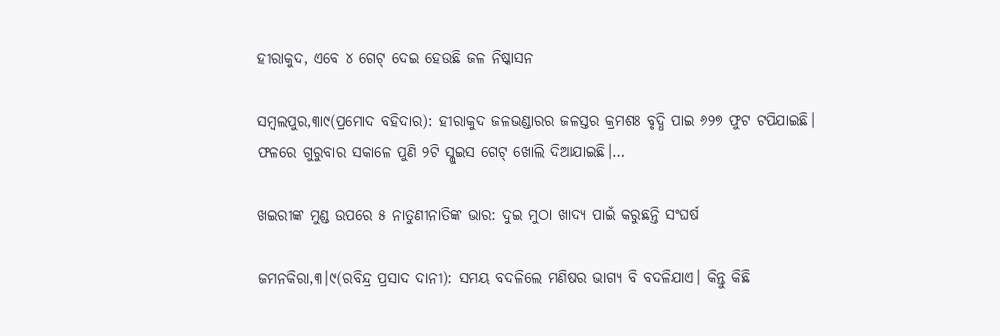ହୀରାକୁଦ, ଏବେ ୪ ଗେଟ୍‌ ଦେଇ ହେଉଛି ଜଳ ନିଷ୍କାସନ

ସମ୍ବଲପୁର,୩ା୯(ପ୍ରମୋଦ ବହିଦାର): ହୀରାକୁଦ ଜଳଭଣ୍ଡାରର ଜଳସ୍ତର କ୍ରମଶଃ ବୃଦ୍ଧି ପାଇ ୬୨୭ ଫୁଟ ଟପିଯାଇଛି। ଫଳରେ ଗୁରୁବାର ସକାଳେ ପୁଣି ୨ଟି ସ୍ଲୁଇସ ଗେଟ୍‌ ଖୋଲି ଦିଆଯାଇଛି।…

ଖଇରୀଙ୍କ ମୁଣ୍ଡ ଉପରେ ୫ ନାତୁଣୀନାତିଙ୍କ ଭାର: ଦୁଇ ମୁଠା ଖାଦ୍ୟ ପାଇଁ କରୁଛନ୍ତି ସଂଘର୍ଷ

ଜମନକିରା,୩।୯(ରବିନ୍ଦ୍ର ପ୍ରସାଦ ଦାନୀ): ସମୟ ବଦଳିଲେ ମଣିଷର ଭାଗ୍ୟ ବି ବଦଳିଯାଏ। କିନ୍ତୁ କିଛି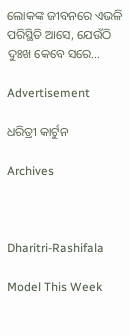ଲୋକଙ୍କ ଜୀବନରେ ଏଭଳି ପରିସ୍ଥିତି ଆସେ, ଯେଉଁଠି ଦୁଃଖ କେବେ ସରେ…

Advertisement

ଧରିତ୍ରୀ କାର୍ଟୁନ

Archives



Dharitri-Rashifala

Model This Week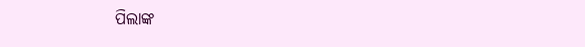ପିଲାଙ୍କ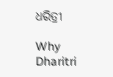ଧରିତ୍ରୀ

Why Dharitri